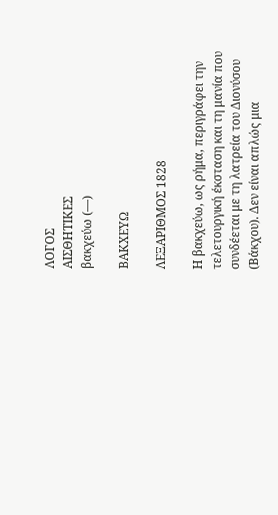ΛΟΓΟΣ
ΑΙΣΘΗΤΙΚΕΣ
βακχεύω (—)

ΒΑΚΧΕΥΩ

ΛΕΞΑΡΙΘΜΟΣ 1828

Η βακχεύω, ως ρήμα, περιγράφει την τελετουργική έκσταση και τη μανία που συνδέεται με τη λατρεία του Διονύσου (Βάκχου). Δεν είναι απλώς μια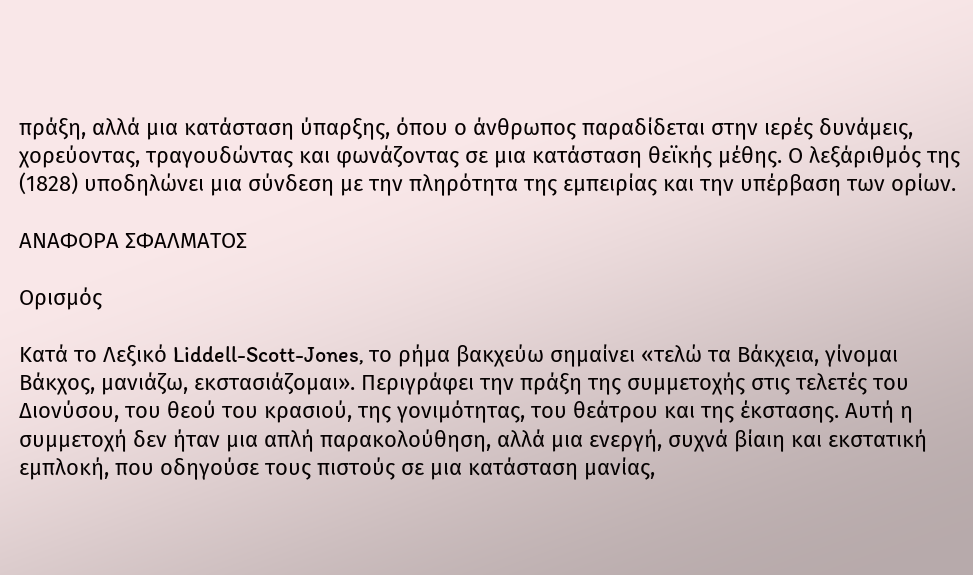πράξη, αλλά μια κατάσταση ύπαρξης, όπου ο άνθρωπος παραδίδεται στην ιερές δυνάμεις, χορεύοντας, τραγουδώντας και φωνάζοντας σε μια κατάσταση θεϊκής μέθης. Ο λεξάριθμός της (1828) υποδηλώνει μια σύνδεση με την πληρότητα της εμπειρίας και την υπέρβαση των ορίων.

ΑΝΑΦΟΡΑ ΣΦΑΛΜΑΤΟΣ

Ορισμός

Κατά το Λεξικό Liddell-Scott-Jones, το ρήμα βακχεύω σημαίνει «τελώ τα Βάκχεια, γίνομαι Βάκχος, μανιάζω, εκστασιάζομαι». Περιγράφει την πράξη της συμμετοχής στις τελετές του Διονύσου, του θεού του κρασιού, της γονιμότητας, του θεάτρου και της έκστασης. Αυτή η συμμετοχή δεν ήταν μια απλή παρακολούθηση, αλλά μια ενεργή, συχνά βίαιη και εκστατική εμπλοκή, που οδηγούσε τους πιστούς σε μια κατάσταση μανίας,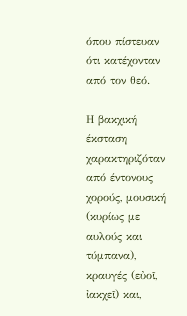όπου πίστευαν ότι κατέχονταν από τον θεό.

Η βακχική έκσταση χαρακτηριζόταν από έντονους χορούς, μουσική (κυρίως με αυλούς και τύμπανα), κραυγές (εὐοῖ, ἰακχεῖ) και,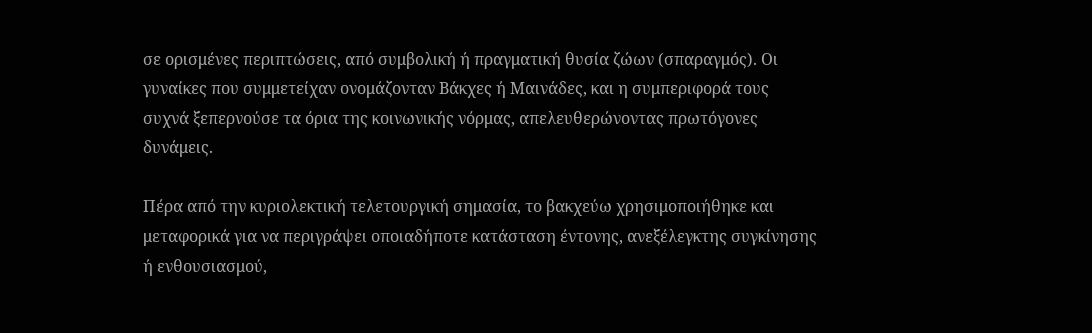σε ορισμένες περιπτώσεις, από συμβολική ή πραγματική θυσία ζώων (σπαραγμός). Οι γυναίκες που συμμετείχαν ονομάζονταν Βάκχες ή Μαινάδες, και η συμπεριφορά τους συχνά ξεπερνούσε τα όρια της κοινωνικής νόρμας, απελευθερώνοντας πρωτόγονες δυνάμεις.

Πέρα από την κυριολεκτική τελετουργική σημασία, το βακχεύω χρησιμοποιήθηκε και μεταφορικά για να περιγράψει οποιαδήποτε κατάσταση έντονης, ανεξέλεγκτης συγκίνησης ή ενθουσιασμού,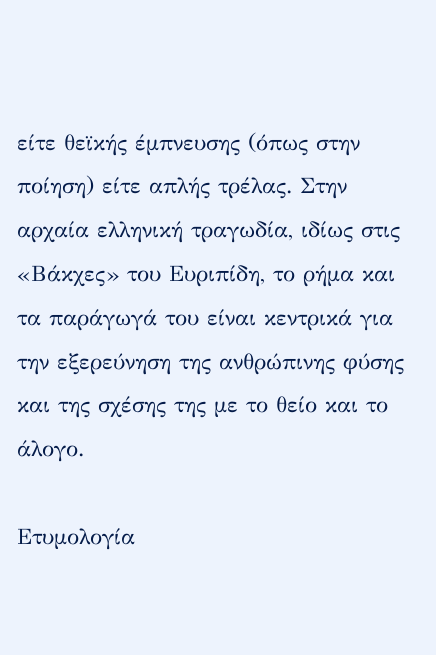είτε θεϊκής έμπνευσης (όπως στην ποίηση) είτε απλής τρέλας. Στην αρχαία ελληνική τραγωδία, ιδίως στις «Βάκχες» του Ευριπίδη, το ρήμα και τα παράγωγά του είναι κεντρικά για την εξερεύνηση της ανθρώπινης φύσης και της σχέσης της με το θείο και το άλογο.

Ετυμολογία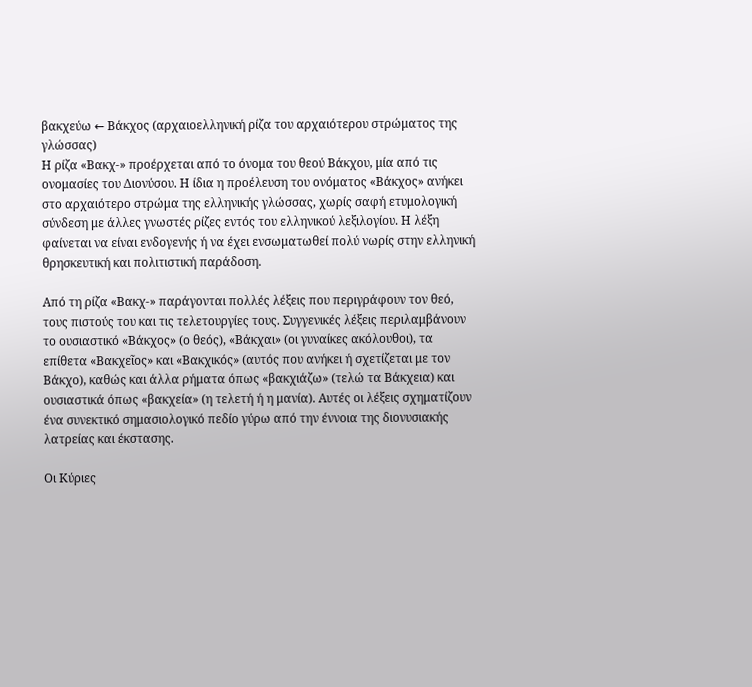βακχεύω ← Βάκχος (αρχαιοελληνική ρίζα του αρχαιότερου στρώματος της γλώσσας)
Η ρίζα «Βακχ-» προέρχεται από το όνομα του θεού Βάκχου, μία από τις ονομασίες του Διονύσου. Η ίδια η προέλευση του ονόματος «Βάκχος» ανήκει στο αρχαιότερο στρώμα της ελληνικής γλώσσας, χωρίς σαφή ετυμολογική σύνδεση με άλλες γνωστές ρίζες εντός του ελληνικού λεξιλογίου. Η λέξη φαίνεται να είναι ενδογενής ή να έχει ενσωματωθεί πολύ νωρίς στην ελληνική θρησκευτική και πολιτιστική παράδοση.

Από τη ρίζα «Βακχ-» παράγονται πολλές λέξεις που περιγράφουν τον θεό, τους πιστούς του και τις τελετουργίες τους. Συγγενικές λέξεις περιλαμβάνουν το ουσιαστικό «Βάκχος» (ο θεός), «Βάκχαι» (οι γυναίκες ακόλουθοι), τα επίθετα «Βακχεῖος» και «Βακχικός» (αυτός που ανήκει ή σχετίζεται με τον Βάκχο), καθώς και άλλα ρήματα όπως «βακχιάζω» (τελώ τα Βάκχεια) και ουσιαστικά όπως «βακχεία» (η τελετή ή η μανία). Αυτές οι λέξεις σχηματίζουν ένα συνεκτικό σημασιολογικό πεδίο γύρω από την έννοια της διονυσιακής λατρείας και έκστασης.

Οι Κύριες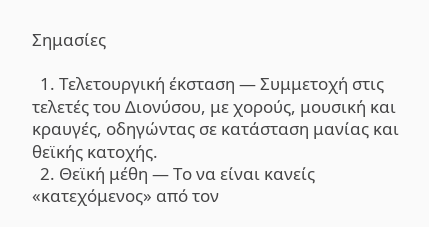Σημασίες

  1. Τελετουργική έκσταση — Συμμετοχή στις τελετές του Διονύσου, με χορούς, μουσική και κραυγές, οδηγώντας σε κατάσταση μανίας και θεϊκής κατοχής.
  2. Θεϊκή μέθη — Το να είναι κανείς «κατεχόμενος» από τον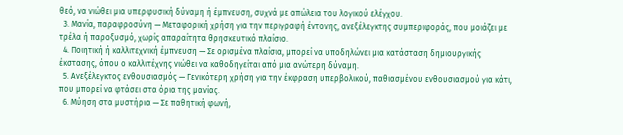θεό, να νιώθει μια υπερφυσική δύναμη ή έμπνευση, συχνά με απώλεια του λογικού ελέγχου.
  3. Μανία, παραφροσύνη — Μεταφορική χρήση για την περιγραφή έντονης, ανεξέλεγκτης συμπεριφοράς, που μοιάζει με τρέλα ή παροξυσμό, χωρίς απαραίτητα θρησκευτικό πλαίσιο.
  4. Ποιητική ή καλλιτεχνική έμπνευση — Σε ορισμένα πλαίσια, μπορεί να υποδηλώνει μια κατάσταση δημιουργικής έκστασης, όπου ο καλλιτέχνης νιώθει να καθοδηγείται από μια ανώτερη δύναμη.
  5. Ανεξέλεγκτος ενθουσιασμός — Γενικότερη χρήση για την έκφραση υπερβολικού, παθιασμένου ενθουσιασμού για κάτι, που μπορεί να φτάσει στα όρια της μανίας.
  6. Μύηση στα μυστήρια — Σε παθητική φωνή,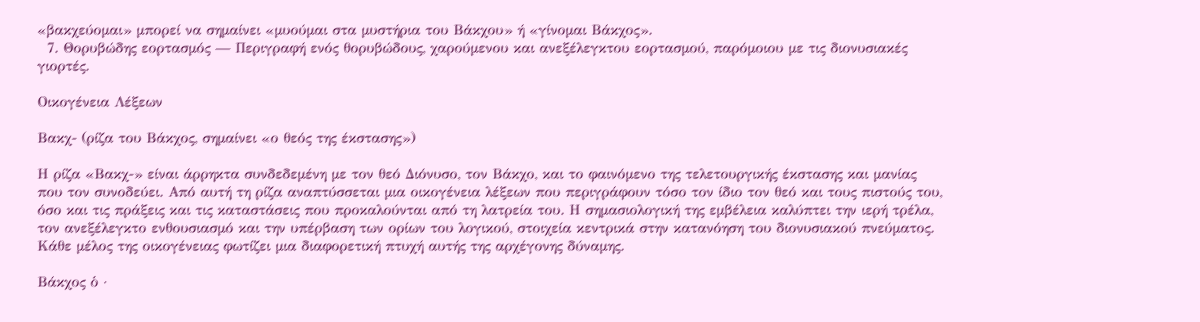«βακχεύομαι» μπορεί να σημαίνει «μυούμαι στα μυστήρια του Βάκχου» ή «γίνομαι Βάκχος».
  7. Θορυβώδης εορτασμός — Περιγραφή ενός θορυβώδους, χαρούμενου και ανεξέλεγκτου εορτασμού, παρόμοιου με τις διονυσιακές γιορτές.

Οικογένεια Λέξεων

Βακχ- (ρίζα του Βάκχος, σημαίνει «ο θεός της έκστασης»)

Η ρίζα «Βακχ-» είναι άρρηκτα συνδεδεμένη με τον θεό Διόνυσο, τον Βάκχο, και το φαινόμενο της τελετουργικής έκστασης και μανίας που τον συνοδεύει. Από αυτή τη ρίζα αναπτύσσεται μια οικογένεια λέξεων που περιγράφουν τόσο τον ίδιο τον θεό και τους πιστούς του, όσο και τις πράξεις και τις καταστάσεις που προκαλούνται από τη λατρεία του. Η σημασιολογική της εμβέλεια καλύπτει την ιερή τρέλα, τον ανεξέλεγκτο ενθουσιασμό και την υπέρβαση των ορίων του λογικού, στοιχεία κεντρικά στην κατανόηση του διονυσιακού πνεύματος. Κάθε μέλος της οικογένειας φωτίζει μια διαφορετική πτυχή αυτής της αρχέγονης δύναμης.

Βάκχος ὁ ·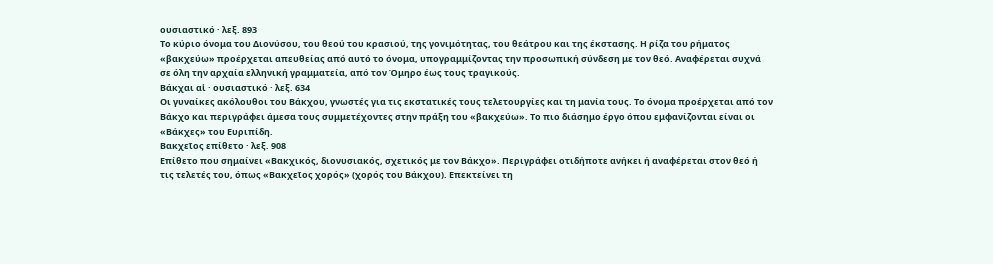ουσιαστικό · λεξ. 893
Το κύριο όνομα του Διονύσου, του θεού του κρασιού, της γονιμότητας, του θεάτρου και της έκστασης. Η ρίζα του ρήματος «βακχεύω» προέρχεται απευθείας από αυτό το όνομα, υπογραμμίζοντας την προσωπική σύνδεση με τον θεό. Αναφέρεται συχνά σε όλη την αρχαία ελληνική γραμματεία, από τον Όμηρο έως τους τραγικούς.
Βάκχαι αἱ · ουσιαστικό · λεξ. 634
Οι γυναίκες ακόλουθοι του Βάκχου, γνωστές για τις εκστατικές τους τελετουργίες και τη μανία τους. Το όνομα προέρχεται από τον Βάκχο και περιγράφει άμεσα τους συμμετέχοντες στην πράξη του «βακχεύω». Το πιο διάσημο έργο όπου εμφανίζονται είναι οι «Βάκχες» του Ευριπίδη.
Βακχεῖος επίθετο · λεξ. 908
Επίθετο που σημαίνει «Βακχικός, διονυσιακός, σχετικός με τον Βάκχο». Περιγράφει οτιδήποτε ανήκει ή αναφέρεται στον θεό ή τις τελετές του, όπως «Βακχεῖος χορός» (χορός του Βάκχου). Επεκτείνει τη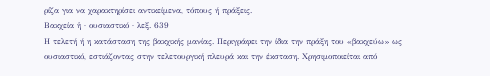ρίζα για να χαρακτηρίσει αντικείμενα, τόπους ή πράξεις.
Βακχεία ἡ · ουσιαστικό · λεξ. 639
Η τελετή ή η κατάσταση της βακχικής μανίας. Περιγράφει την ίδια την πράξη του «βακχεύω» ως ουσιαστικό, εστιάζοντας στην τελετουργική πλευρά και την έκσταση. Χρησιμοποιείται από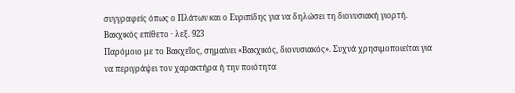συγγραφείς όπως ο Πλάτων και ο Ευριπίδης για να δηλώσει τη διονυσιακή γιορτή.
Βακχικός επίθετο · λεξ. 923
Παρόμοιο με το Βακχεῖος, σημαίνει «Βακχικός, διονυσιακός». Συχνά χρησιμοποιείται για να περιγράψει τον χαρακτήρα ή την ποιότητα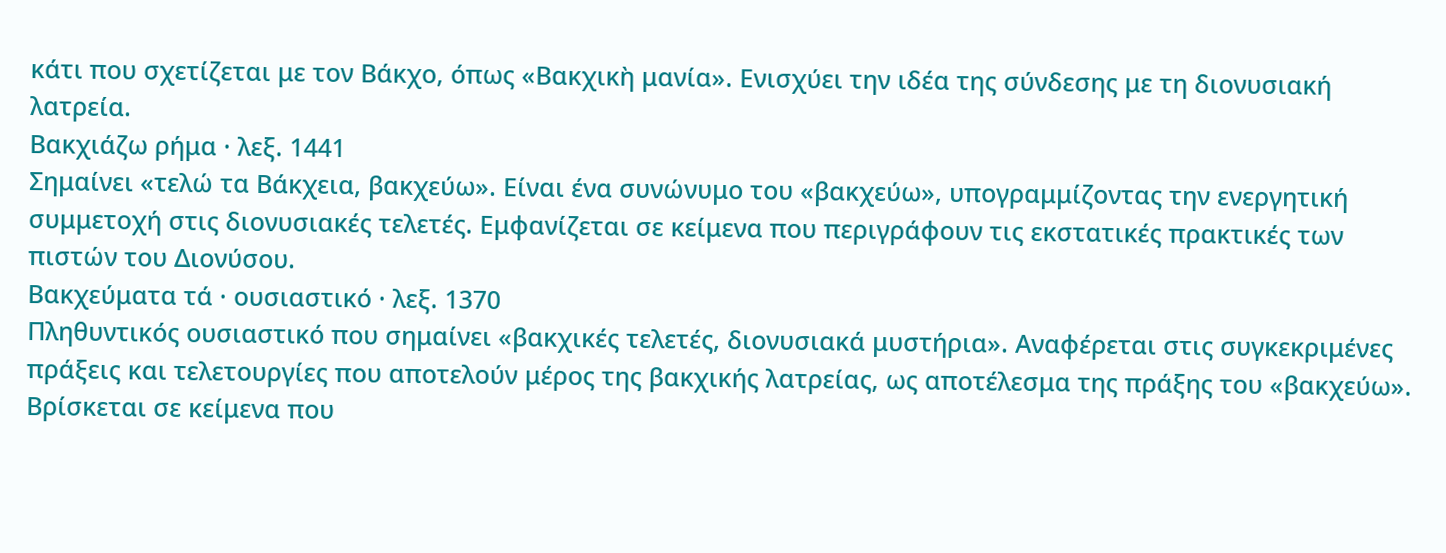κάτι που σχετίζεται με τον Βάκχο, όπως «Βακχικὴ μανία». Ενισχύει την ιδέα της σύνδεσης με τη διονυσιακή λατρεία.
Βακχιάζω ρήμα · λεξ. 1441
Σημαίνει «τελώ τα Βάκχεια, βακχεύω». Είναι ένα συνώνυμο του «βακχεύω», υπογραμμίζοντας την ενεργητική συμμετοχή στις διονυσιακές τελετές. Εμφανίζεται σε κείμενα που περιγράφουν τις εκστατικές πρακτικές των πιστών του Διονύσου.
Βακχεύματα τά · ουσιαστικό · λεξ. 1370
Πληθυντικός ουσιαστικό που σημαίνει «βακχικές τελετές, διονυσιακά μυστήρια». Αναφέρεται στις συγκεκριμένες πράξεις και τελετουργίες που αποτελούν μέρος της βακχικής λατρείας, ως αποτέλεσμα της πράξης του «βακχεύω». Βρίσκεται σε κείμενα που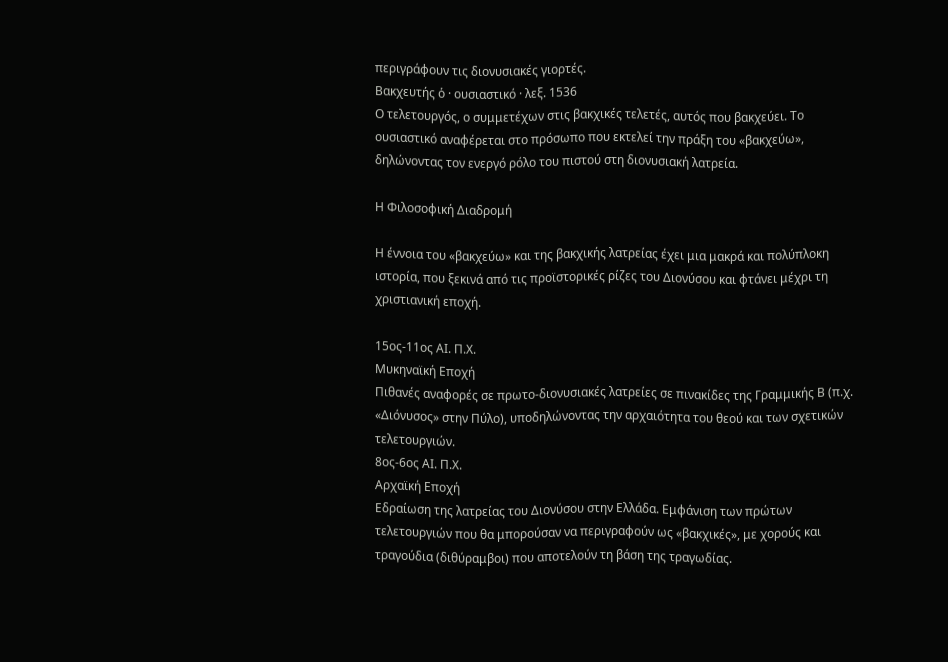περιγράφουν τις διονυσιακές γιορτές.
Βακχευτής ὁ · ουσιαστικό · λεξ. 1536
Ο τελετουργός, ο συμμετέχων στις βακχικές τελετές, αυτός που βακχεύει. Το ουσιαστικό αναφέρεται στο πρόσωπο που εκτελεί την πράξη του «βακχεύω», δηλώνοντας τον ενεργό ρόλο του πιστού στη διονυσιακή λατρεία.

Η Φιλοσοφική Διαδρομή

Η έννοια του «βακχεύω» και της βακχικής λατρείας έχει μια μακρά και πολύπλοκη ιστορία, που ξεκινά από τις προϊστορικές ρίζες του Διονύσου και φτάνει μέχρι τη χριστιανική εποχή.

15ος-11ος ΑΙ. Π.Χ.
Μυκηναϊκή Εποχή
Πιθανές αναφορές σε πρωτο-διονυσιακές λατρείες σε πινακίδες της Γραμμικής Β (π.χ. «Διόνυσος» στην Πύλο), υποδηλώνοντας την αρχαιότητα του θεού και των σχετικών τελετουργιών.
8ος-6ος ΑΙ. Π.Χ.
Αρχαϊκή Εποχή
Εδραίωση της λατρείας του Διονύσου στην Ελλάδα. Εμφάνιση των πρώτων τελετουργιών που θα μπορούσαν να περιγραφούν ως «βακχικές», με χορούς και τραγούδια (διθύραμβοι) που αποτελούν τη βάση της τραγωδίας.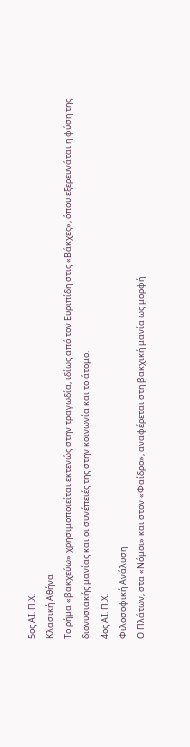5ος ΑΙ. Π.Χ.
Κλασική Αθήνα
Το ρήμα «βακχεύω» χρησιμοποιείται εκτενώς στην τραγωδία, ιδίως από τον Ευριπίδη στις «Βάκχες», όπου εξερευνάται η φύση της διονυσιακής μανίας και οι συνέπειές της στην κοινωνία και το άτομο.
4ος ΑΙ. Π.Χ.
Φιλοσοφική Ανάλυση
Ο Πλάτων, στα «Νόμοι» και στον «Φαίδρο», αναφέρεται στη βακχική μανία ως μορφή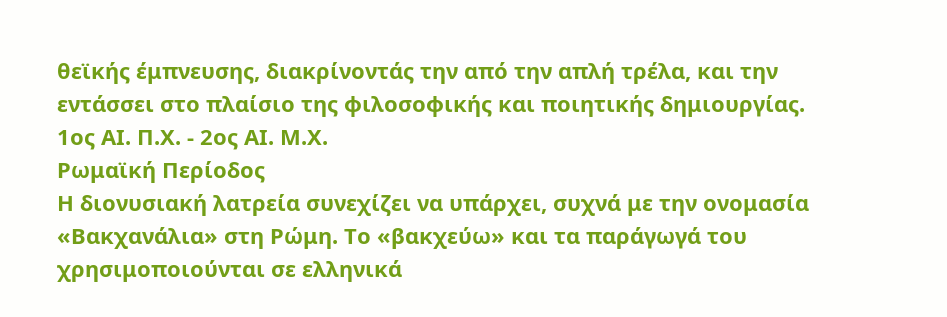θεϊκής έμπνευσης, διακρίνοντάς την από την απλή τρέλα, και την εντάσσει στο πλαίσιο της φιλοσοφικής και ποιητικής δημιουργίας.
1ος ΑΙ. Π.Χ. - 2ος ΑΙ. Μ.Χ.
Ρωμαϊκή Περίοδος
Η διονυσιακή λατρεία συνεχίζει να υπάρχει, συχνά με την ονομασία «Βακχανάλια» στη Ρώμη. Το «βακχεύω» και τα παράγωγά του χρησιμοποιούνται σε ελληνικά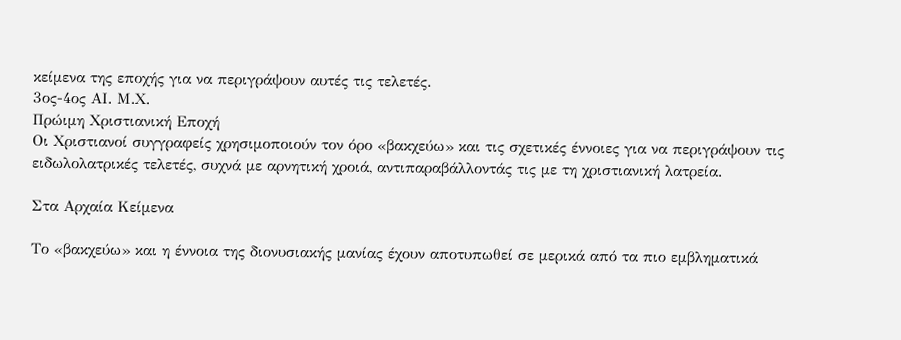κείμενα της εποχής για να περιγράψουν αυτές τις τελετές.
3ος-4ος ΑΙ. Μ.Χ.
Πρώιμη Χριστιανική Εποχή
Οι Χριστιανοί συγγραφείς χρησιμοποιούν τον όρο «βακχεύω» και τις σχετικές έννοιες για να περιγράψουν τις ειδωλολατρικές τελετές, συχνά με αρνητική χροιά, αντιπαραβάλλοντάς τις με τη χριστιανική λατρεία.

Στα Αρχαία Κείμενα

Το «βακχεύω» και η έννοια της διονυσιακής μανίας έχουν αποτυπωθεί σε μερικά από τα πιο εμβληματικά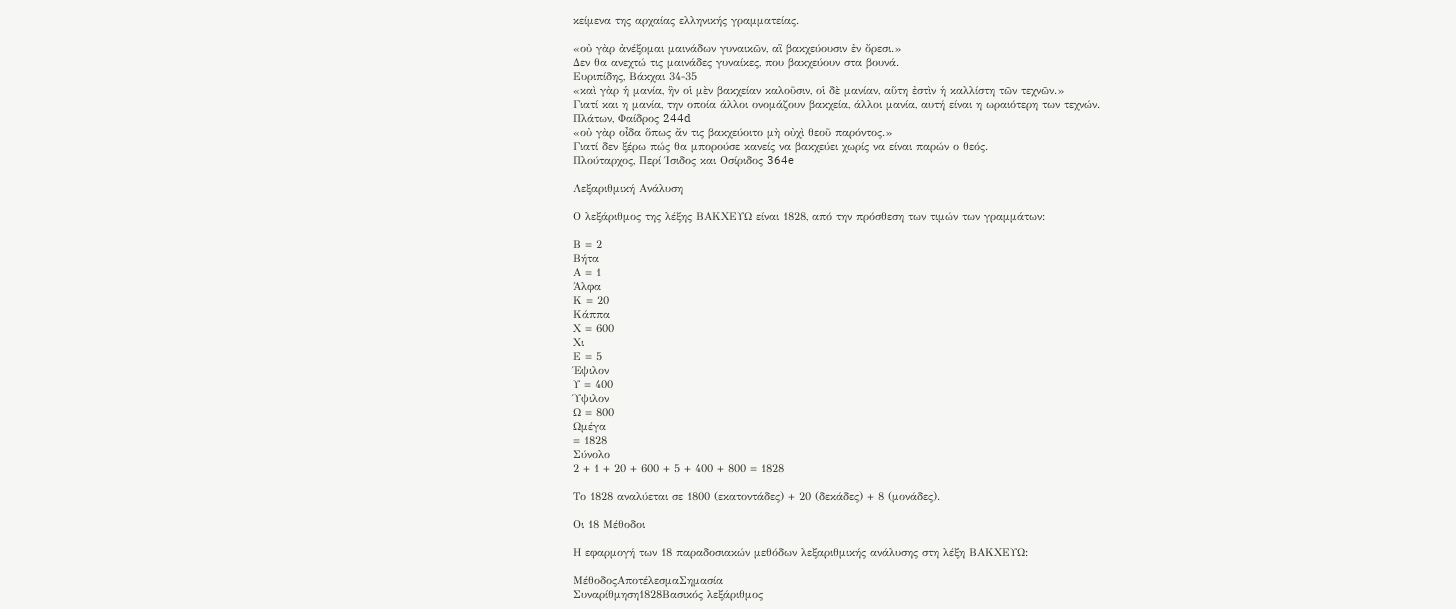κείμενα της αρχαίας ελληνικής γραμματείας.

«οὐ γὰρ ἀνέξομαι μαινάδων γυναικῶν, αἳ βακχεύουσιν ἐν ὄρεσι.»
Δεν θα ανεχτώ τις μαινάδες γυναίκες, που βακχεύουν στα βουνά.
Ευριπίδης, Βάκχαι 34-35
«καὶ γὰρ ἡ μανία, ἣν οἱ μὲν βακχείαν καλοῦσιν, οἱ δὲ μανίαν, αὕτη ἐστὶν ἡ καλλίστη τῶν τεχνῶν.»
Γιατί και η μανία, την οποία άλλοι ονομάζουν βακχεία, άλλοι μανία, αυτή είναι η ωραιότερη των τεχνών.
Πλάτων, Φαίδρος 244d
«οὐ γὰρ οἶδα ὅπως ἄν τις βακχεύοιτο μὴ οὐχὶ θεοῦ παρόντος.»
Γιατί δεν ξέρω πώς θα μπορούσε κανείς να βακχεύει χωρίς να είναι παρών ο θεός.
Πλούταρχος, Περί Ίσιδος και Οσίριδος 364e

Λεξαριθμική Ανάλυση

Ο λεξάριθμος της λέξης ΒΑΚΧΕΥΩ είναι 1828, από την πρόσθεση των τιμών των γραμμάτων:

Β = 2
Βήτα
Α = 1
Άλφα
Κ = 20
Κάππα
Χ = 600
Χι
Ε = 5
Έψιλον
Υ = 400
Ύψιλον
Ω = 800
Ωμέγα
= 1828
Σύνολο
2 + 1 + 20 + 600 + 5 + 400 + 800 = 1828

Το 1828 αναλύεται σε 1800 (εκατοντάδες) + 20 (δεκάδες) + 8 (μονάδες).

Οι 18 Μέθοδοι

Η εφαρμογή των 18 παραδοσιακών μεθόδων λεξαριθμικής ανάλυσης στη λέξη ΒΑΚΧΕΥΩ:

ΜέθοδοςΑποτέλεσμαΣημασία
Συναρίθμηση1828Βασικός λεξάριθμος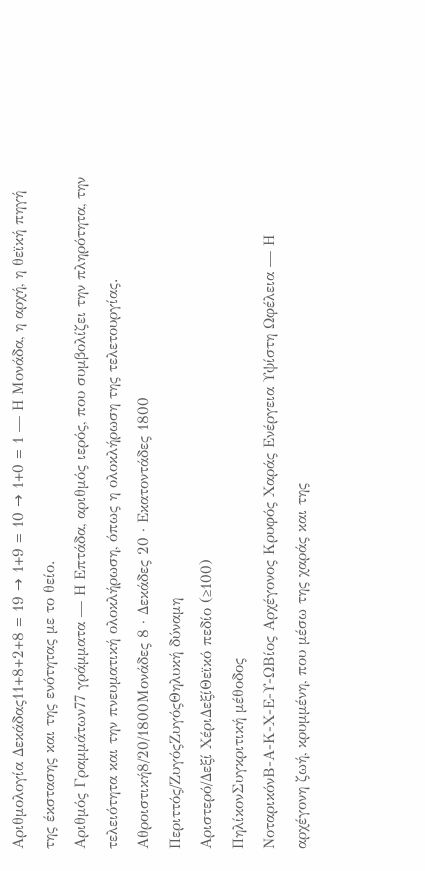Αριθμολογία Δεκάδας11+8+2+8 = 19 → 1+9 = 10 → 1+0 = 1 — Η Μονάδα, η αρχή, η θεϊκή πηγή της έκστασης και της ενότητας με το θείο.
Αριθμός Γραμμάτων77 γράμματα — Η Επτάδα, αριθμός ιερός, που συμβολίζει την πληρότητα, την τελειότητα και την πνευματική ολοκλήρωση, όπως η ολοκλήρωση της τελετουργίας.
Αθροιστική8/20/1800Μονάδες 8 · Δεκάδες 20 · Εκατοντάδες 1800
Περιττός/ΖυγόςΖυγόςΘηλυκή δύναμη
Αριστερό/Δεξί ΧέριΔεξίΘεϊκό πεδίο (≥100)
ΠηλίκονΣυγκριτική μέθοδος
ΝοταρικόνΒ-Α-Κ-Χ-Ε-Υ-ΩΒίος Αρχέγονος Κρυφός Χαράς Ενέργεια Υψίστη Ωφέλεια — Η αρχέγονη ζωή, κρυμμένη, που μέσω της χαράς και της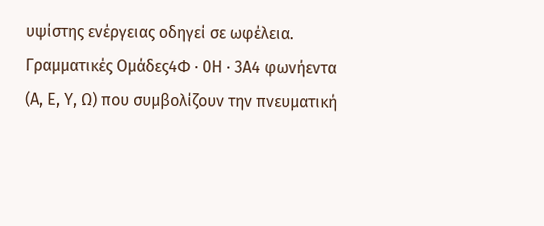υψίστης ενέργειας οδηγεί σε ωφέλεια.
Γραμματικές Ομάδες4Φ · 0Η · 3Α4 φωνήεντα (Α, Ε, Υ, Ω) που συμβολίζουν την πνευματική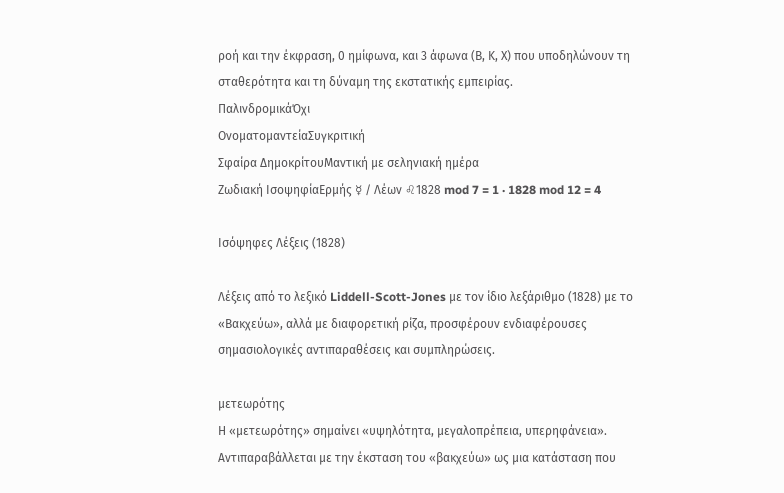ροή και την έκφραση, 0 ημίφωνα, και 3 άφωνα (Β, Κ, Χ) που υποδηλώνουν τη σταθερότητα και τη δύναμη της εκστατικής εμπειρίας.
ΠαλινδρομικάΌχι
ΟνοματομαντείαΣυγκριτική
Σφαίρα ΔημοκρίτουΜαντική με σεληνιακή ημέρα
Ζωδιακή ΙσοψηφίαΕρμής ☿ / Λέων ♌1828 mod 7 = 1 · 1828 mod 12 = 4

Ισόψηφες Λέξεις (1828)

Λέξεις από το λεξικό Liddell-Scott-Jones με τον ίδιο λεξάριθμο (1828) με το «Βακχεύω», αλλά με διαφορετική ρίζα, προσφέρουν ενδιαφέρουσες σημασιολογικές αντιπαραθέσεις και συμπληρώσεις.

μετεωρότης
Η «μετεωρότης» σημαίνει «υψηλότητα, μεγαλοπρέπεια, υπερηφάνεια». Αντιπαραβάλλεται με την έκσταση του «βακχεύω» ως μια κατάσταση που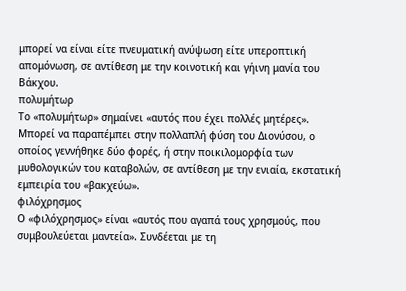μπορεί να είναι είτε πνευματική ανύψωση είτε υπεροπτική απομόνωση, σε αντίθεση με την κοινοτική και γήινη μανία του Βάκχου.
πολυμήτωρ
Το «πολυμήτωρ» σημαίνει «αυτός που έχει πολλές μητέρες». Μπορεί να παραπέμπει στην πολλαπλή φύση του Διονύσου, ο οποίος γεννήθηκε δύο φορές, ή στην ποικιλομορφία των μυθολογικών του καταβολών, σε αντίθεση με την ενιαία, εκστατική εμπειρία του «βακχεύω».
φιλόχρησμος
Ο «φιλόχρησμος» είναι «αυτός που αγαπά τους χρησμούς, που συμβουλεύεται μαντεία». Συνδέεται με τη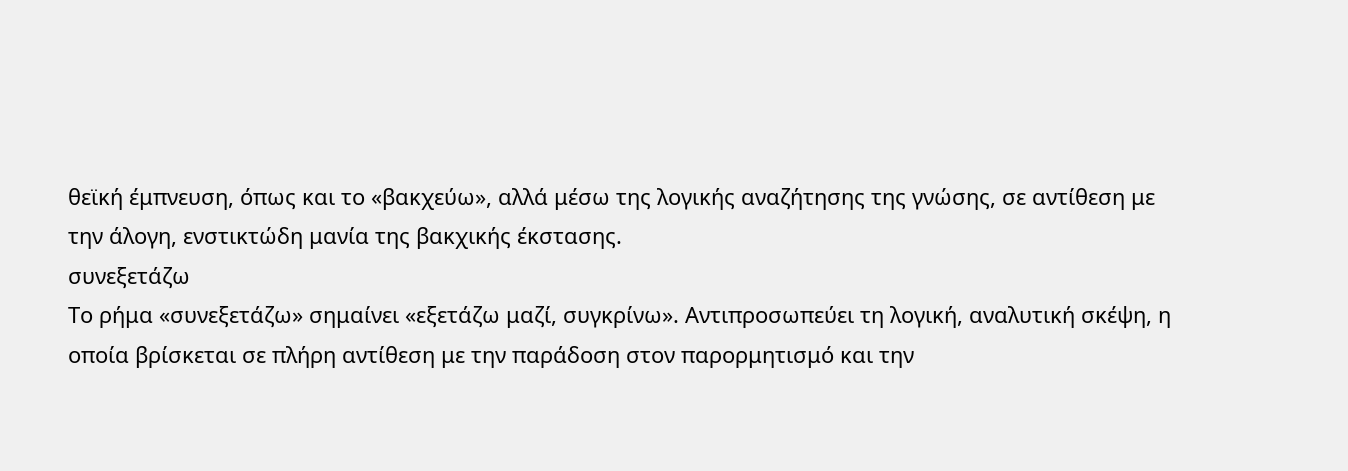θεϊκή έμπνευση, όπως και το «βακχεύω», αλλά μέσω της λογικής αναζήτησης της γνώσης, σε αντίθεση με την άλογη, ενστικτώδη μανία της βακχικής έκστασης.
συνεξετάζω
Το ρήμα «συνεξετάζω» σημαίνει «εξετάζω μαζί, συγκρίνω». Αντιπροσωπεύει τη λογική, αναλυτική σκέψη, η οποία βρίσκεται σε πλήρη αντίθεση με την παράδοση στον παρορμητισμό και την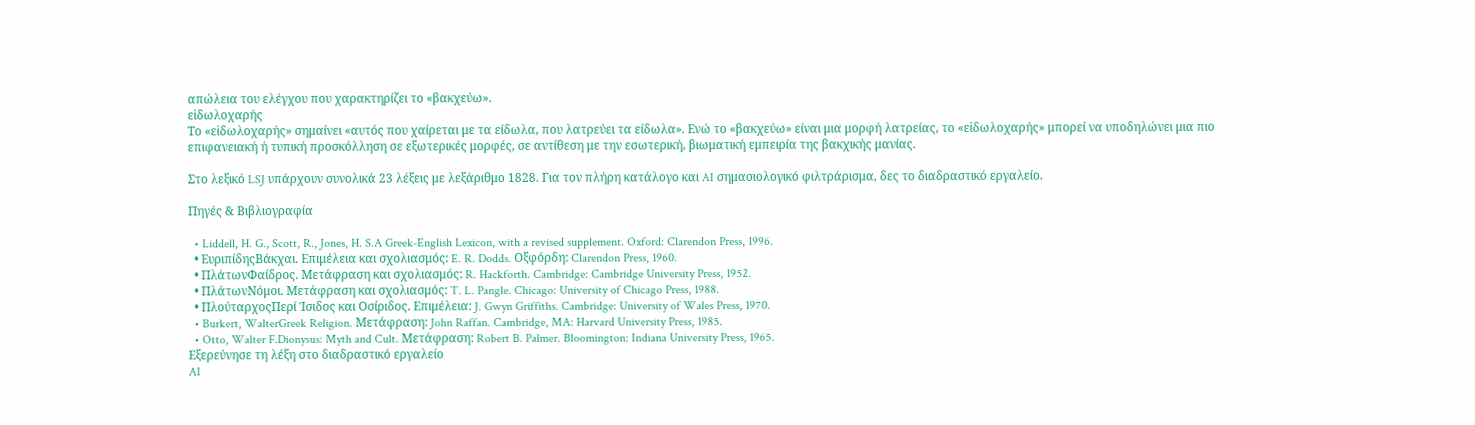απώλεια του ελέγχου που χαρακτηρίζει το «βακχεύω».
εἰδωλοχαρής
Το «εἰδωλοχαρής» σημαίνει «αυτός που χαίρεται με τα είδωλα, που λατρεύει τα είδωλα». Ενώ το «βακχεύω» είναι μια μορφή λατρείας, το «εἰδωλοχαρής» μπορεί να υποδηλώνει μια πιο επιφανειακή ή τυπική προσκόλληση σε εξωτερικές μορφές, σε αντίθεση με την εσωτερική, βιωματική εμπειρία της βακχικής μανίας.

Στο λεξικό LSJ υπάρχουν συνολικά 23 λέξεις με λεξάριθμο 1828. Για τον πλήρη κατάλογο και AI σημασιολογικό φιλτράρισμα, δες το διαδραστικό εργαλείο.

Πηγές & Βιβλιογραφία

  • Liddell, H. G., Scott, R., Jones, H. S.A Greek-English Lexicon, with a revised supplement. Oxford: Clarendon Press, 1996.
  • ΕυριπίδηςΒάκχαι. Επιμέλεια και σχολιασμός: E. R. Dodds. Οξφόρδη: Clarendon Press, 1960.
  • ΠλάτωνΦαίδρος. Μετάφραση και σχολιασμός: R. Hackforth. Cambridge: Cambridge University Press, 1952.
  • ΠλάτωνΝόμοι. Μετάφραση και σχολιασμός: T. L. Pangle. Chicago: University of Chicago Press, 1988.
  • ΠλούταρχοςΠερί Ίσιδος και Οσίριδος. Επιμέλεια: J. Gwyn Griffiths. Cambridge: University of Wales Press, 1970.
  • Burkert, WalterGreek Religion. Μετάφραση: John Raffan. Cambridge, MA: Harvard University Press, 1985.
  • Otto, Walter F.Dionysus: Myth and Cult. Μετάφραση: Robert B. Palmer. Bloomington: Indiana University Press, 1965.
Εξερεύνησε τη λέξη στο διαδραστικό εργαλείο
AI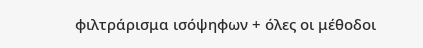φιλτράρισμα ισόψηφων + όλες οι μέθοδοι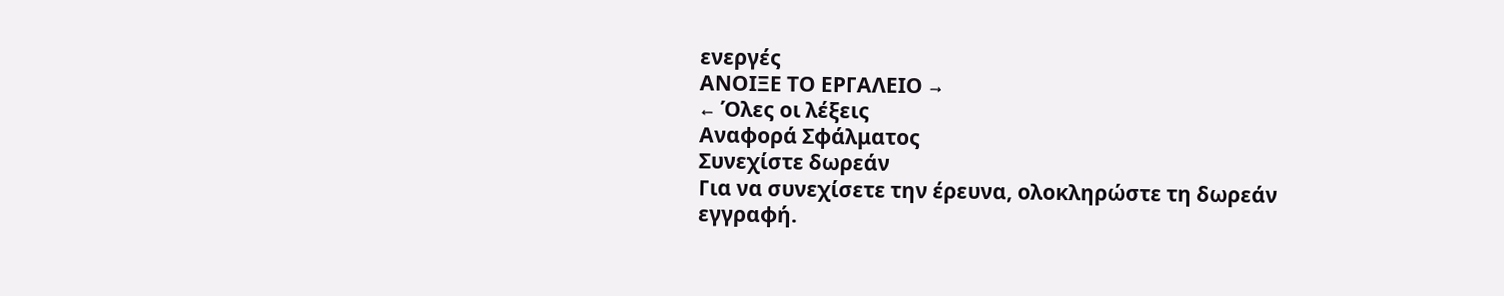ενεργές
ΑΝΟΙΞΕ ΤΟ ΕΡΓΑΛΕΙΟ →
← Όλες οι λέξεις
Αναφορά Σφάλματος
Συνεχίστε δωρεάν
Για να συνεχίσετε την έρευνα, ολοκληρώστε τη δωρεάν εγγραφή.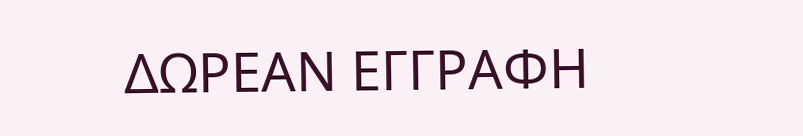ΔΩΡΕΑΝ ΕΓΓΡΑΦΗ